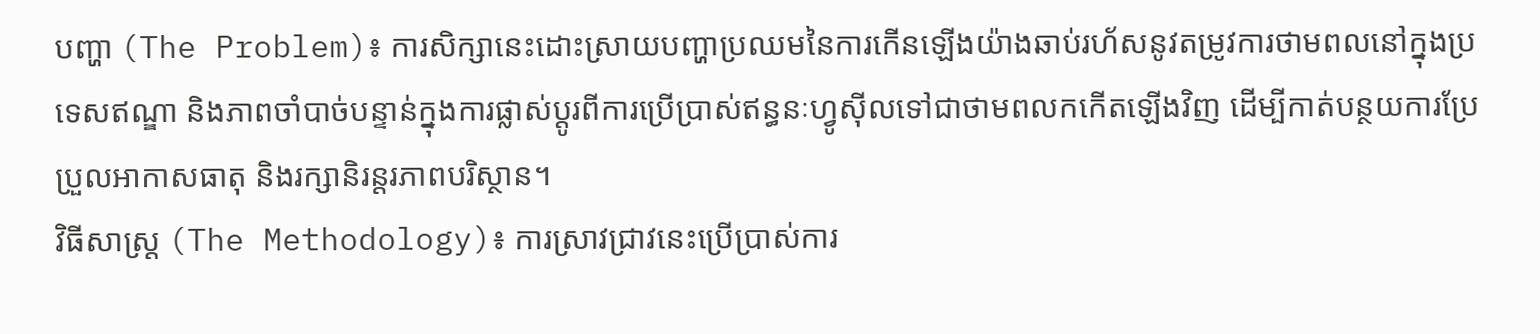បញ្ហា (The Problem)៖ ការសិក្សានេះដោះស្រាយបញ្ហាប្រឈមនៃការកើនឡើងយ៉ាងឆាប់រហ័សនូវតម្រូវការថាមពលនៅក្នុងប្រទេសឥណ្ឌា និងភាពចាំបាច់បន្ទាន់ក្នុងការផ្លាស់ប្តូរពីការប្រើប្រាស់ឥន្ធនៈហ្វូស៊ីលទៅជាថាមពលកកើតឡើងវិញ ដើម្បីកាត់បន្ថយការប្រែប្រួលអាកាសធាតុ និងរក្សានិរន្តរភាពបរិស្ថាន។
វិធីសាស្ត្រ (The Methodology)៖ ការស្រាវជ្រាវនេះប្រើប្រាស់ការ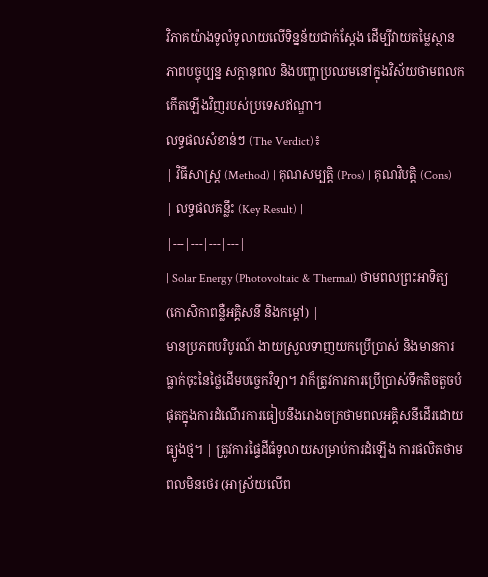វិភាគយ៉ាងទូលំទូលាយលើទិន្នន័យជាក់ស្តែង ដើម្បីវាយតម្លៃស្ថានភាពបច្ចុប្បន្ន សក្តានុពល និងបញ្ហាប្រឈមនៅក្នុងវិស័យថាមពលកកើតឡើងវិញរបស់ប្រទេសឥណ្ឌា។
លទ្ធផលសំខាន់ៗ (The Verdict)៖
| វិធីសាស្ត្រ (Method) | គុណសម្បត្តិ (Pros) | គុណវិបត្តិ (Cons) | លទ្ធផលគន្លឹះ (Key Result) |
|---|---|---|---|
| Solar Energy (Photovoltaic & Thermal) ថាមពលព្រះអាទិត្យ (កោសិកាពន្លឺអគ្គិសនី និងកម្តៅ) |
មានប្រភពបរិបូរណ៍ ងាយស្រួលទាញយកប្រើប្រាស់ និងមានការធ្លាក់ចុះនៃថ្លៃដើមបច្ចេកវិទ្យា។ វាក៏ត្រូវការការប្រើប្រាស់ទឹកតិចតួចបំផុតក្នុងការដំណើរការធៀបនឹងរោងចក្រថាមពលអគ្គិសនីដើរដោយធ្យូងថ្ម។ | ត្រូវការផ្ទៃដីធំទូលាយសម្រាប់ការដំឡើង ការផលិតថាមពលមិនថេរ (អាស្រ័យលើព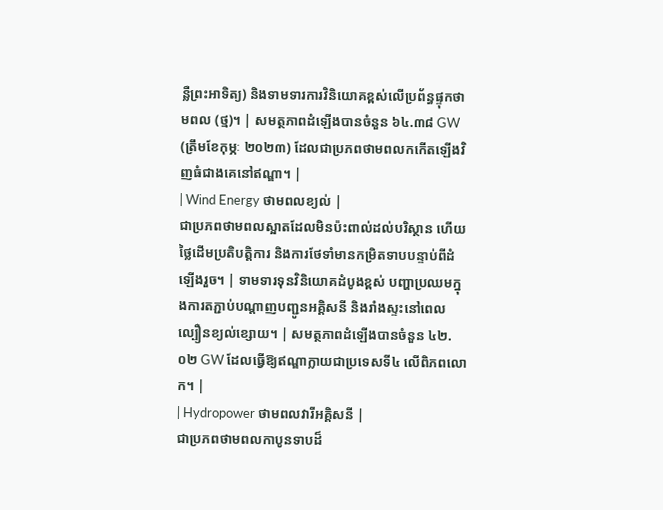ន្លឺព្រះអាទិត្យ) និងទាមទារការវិនិយោគខ្ពស់លើប្រព័ន្ធផ្ទុកថាមពល (ថ្ម)។ | សមត្ថភាពដំឡើងបានចំនួន ៦៤.៣៨ GW (ត្រឹមខែកុម្ភៈ ២០២៣) ដែលជាប្រភពថាមពលកកើតឡើងវិញធំជាងគេនៅឥណ្ឌា។ |
| Wind Energy ថាមពលខ្យល់ |
ជាប្រភពថាមពលស្អាតដែលមិនប៉ះពាល់ដល់បរិស្ថាន ហើយថ្លៃដើមប្រតិបត្តិការ និងការថែទាំមានកម្រិតទាបបន្ទាប់ពីដំឡើងរួច។ | ទាមទារទុនវិនិយោគដំបូងខ្ពស់ បញ្ហាប្រឈមក្នុងការតភ្ជាប់បណ្តាញបញ្ជូនអគ្គិសនី និងរាំងស្ទះនៅពេលល្បឿនខ្យល់ខ្សោយ។ | សមត្ថភាពដំឡើងបានចំនួន ៤២.០២ GW ដែលធ្វើឱ្យឥណ្ឌាក្លាយជាប្រទេសទី៤ លើពិភពលោក។ |
| Hydropower ថាមពលវារីអគ្គិសនី |
ជាប្រភពថាមពលកាបូនទាបដ៏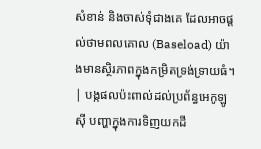សំខាន់ និងចាស់ទុំជាងគេ ដែលអាចផ្តល់ថាមពលគោល (Baseload) យ៉ាងមានស្ថិរភាពក្នុងកម្រិតទ្រង់ទ្រាយធំ។ | បង្កផលប៉ះពាល់ដល់ប្រព័ន្ធអេកូឡូស៊ី បញ្ហាក្នុងការទិញយកដី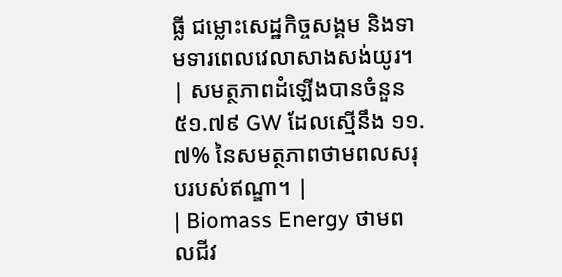ធ្លី ជម្លោះសេដ្ឋកិច្ចសង្គម និងទាមទារពេលវេលាសាងសង់យូរ។ | សមត្ថភាពដំឡើងបានចំនួន ៥១.៧៩ GW ដែលស្មើនឹង ១១.៧% នៃសមត្ថភាពថាមពលសរុបរបស់ឥណ្ឌា។ |
| Biomass Energy ថាមពលជីវ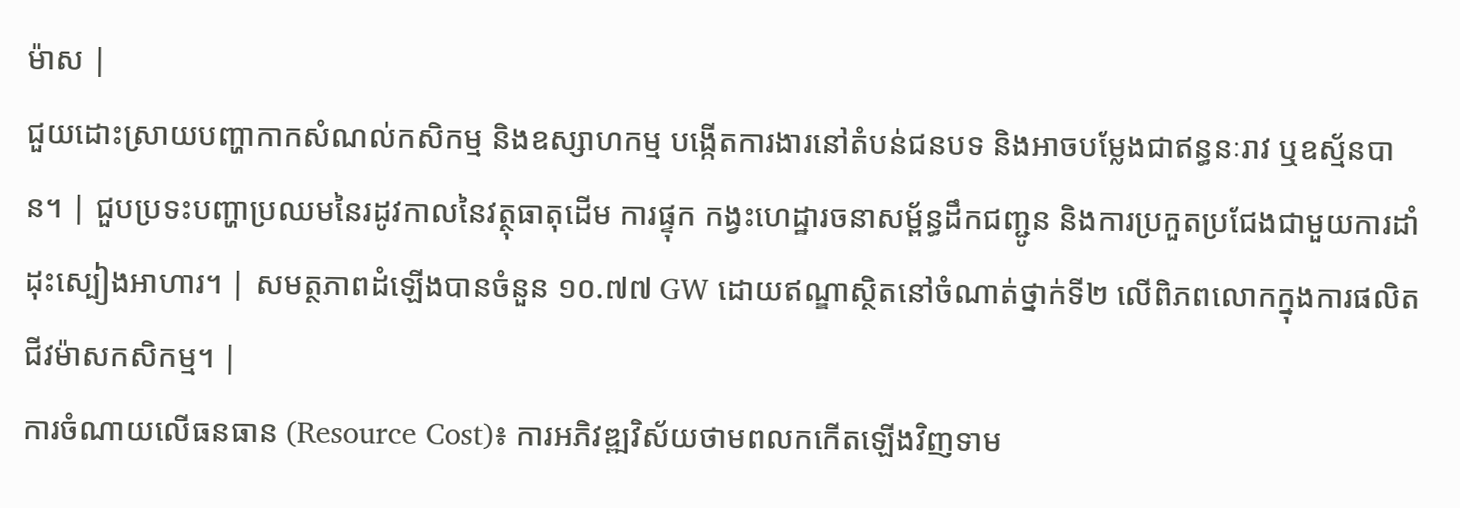ម៉ាស |
ជួយដោះស្រាយបញ្ហាកាកសំណល់កសិកម្ម និងឧស្សាហកម្ម បង្កើតការងារនៅតំបន់ជនបទ និងអាចបម្លែងជាឥន្ធនៈរាវ ឬឧស្ម័នបាន។ | ជួបប្រទះបញ្ហាប្រឈមនៃរដូវកាលនៃវត្ថុធាតុដើម ការផ្ទុក កង្វះហេដ្ឋារចនាសម្ព័ន្ធដឹកជញ្ជូន និងការប្រកួតប្រជែងជាមួយការដាំដុះស្បៀងអាហារ។ | សមត្ថភាពដំឡើងបានចំនួន ១០.៧៧ GW ដោយឥណ្ឌាស្ថិតនៅចំណាត់ថ្នាក់ទី២ លើពិភពលោកក្នុងការផលិតជីវម៉ាសកសិកម្ម។ |
ការចំណាយលើធនធាន (Resource Cost)៖ ការអភិវឌ្ឍវិស័យថាមពលកកើតឡើងវិញទាម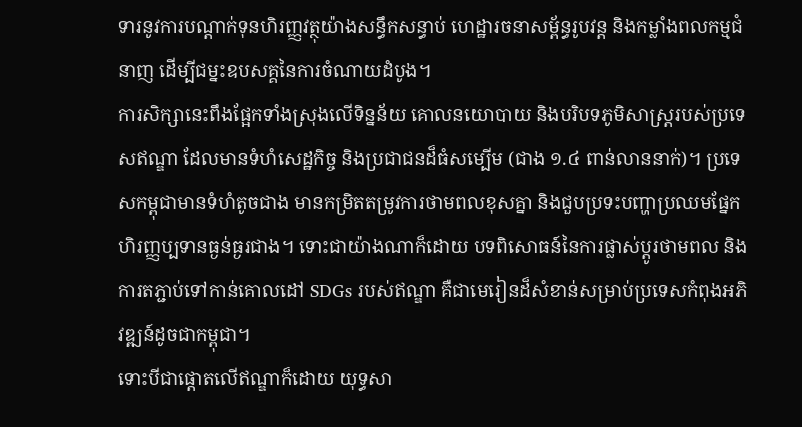ទារនូវការបណ្តាក់ទុនហិរញ្ញវត្ថុយ៉ាងសន្ធឹកសន្ធាប់ ហេដ្ឋារចនាសម្ព័ន្ធរូបវន្ត និងកម្លាំងពលកម្មជំនាញ ដើម្បីជម្នះឧបសគ្គនៃការចំណាយដំបូង។
ការសិក្សានេះពឹងផ្អែកទាំងស្រុងលើទិន្នន័យ គោលនយោបាយ និងបរិបទភូមិសាស្ត្ររបស់ប្រទេសឥណ្ឌា ដែលមានទំហំសេដ្ឋកិច្ច និងប្រជាជនដ៏ធំសម្បើម (ជាង ១.៤ ពាន់លាននាក់)។ ប្រទេសកម្ពុជាមានទំហំតូចជាង មានកម្រិតតម្រូវការថាមពលខុសគ្នា និងជួបប្រទះបញ្ហាប្រឈមផ្នែកហិរញ្ញប្បទានធ្ងន់ធ្ងរជាង។ ទោះជាយ៉ាងណាក៏ដោយ បទពិសោធន៍នៃការផ្លាស់ប្តូរថាមពល និងការតភ្ជាប់ទៅកាន់គោលដៅ SDGs របស់ឥណ្ឌា គឺជាមេរៀនដ៏សំខាន់សម្រាប់ប្រទេសកំពុងអភិវឌ្ឍន៍ដូចជាកម្ពុជា។
ទោះបីជាផ្តោតលើឥណ្ឌាក៏ដោយ យុទ្ធសា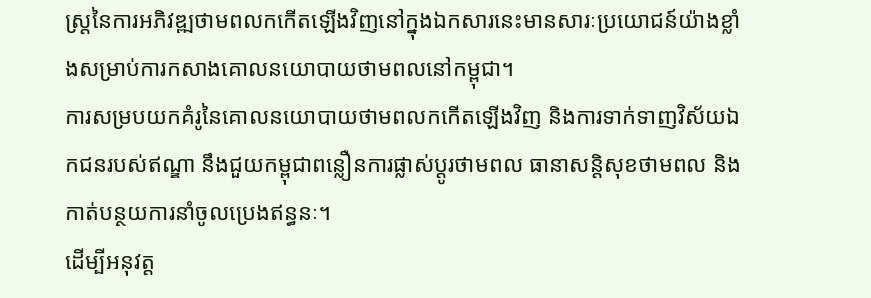ស្ត្រនៃការអភិវឌ្ឍថាមពលកកើតឡើងវិញនៅក្នុងឯកសារនេះមានសារៈប្រយោជន៍យ៉ាងខ្លាំងសម្រាប់ការកសាងគោលនយោបាយថាមពលនៅកម្ពុជា។
ការសម្របយកគំរូនៃគោលនយោបាយថាមពលកកើតឡើងវិញ និងការទាក់ទាញវិស័យឯកជនរបស់ឥណ្ឌា នឹងជួយកម្ពុជាពន្លឿនការផ្លាស់ប្តូរថាមពល ធានាសន្តិសុខថាមពល និងកាត់បន្ថយការនាំចូលប្រេងឥន្ធនៈ។
ដើម្បីអនុវត្ត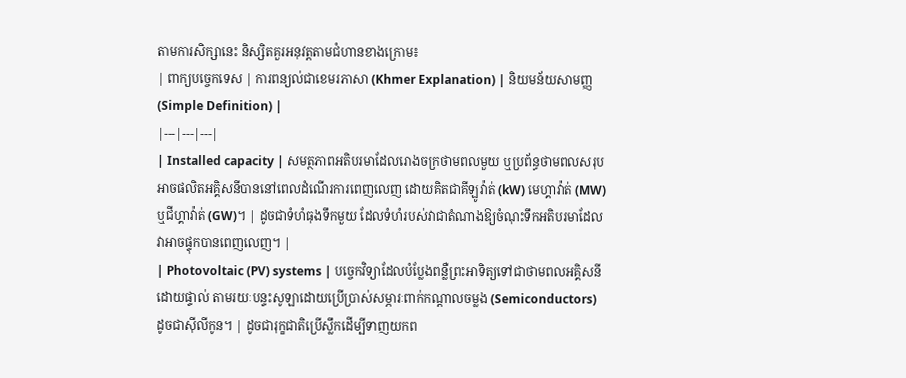តាមការសិក្សានេះ និស្សិតគួរអនុវត្តតាមជំហានខាងក្រោម៖
| ពាក្យបច្ចេកទេស | ការពន្យល់ជាខេមរភាសា (Khmer Explanation) | និយមន័យសាមញ្ញ (Simple Definition) |
|---|---|---|
| Installed capacity | សមត្ថភាពអតិបរមាដែលរោងចក្រថាមពលមួយ ឬប្រព័ន្ធថាមពលសរុបអាចផលិតអគ្គិសនីបាននៅពេលដំណើរការពេញលេញ ដោយគិតជាគីឡូវ៉ាត់ (kW) មេហ្គាវ៉ាត់ (MW) ឬជីហ្គាវ៉ាត់ (GW)។ | ដូចជាទំហំធុងទឹកមួយ ដែលទំហំរបស់វាជាតំណាងឱ្យចំណុះទឹកអតិបរមាដែលវាអាចផ្ទុកបានពេញលេញ។ |
| Photovoltaic (PV) systems | បច្ចេកវិទ្យាដែលបំប្លែងពន្លឺព្រះអាទិត្យទៅជាថាមពលអគ្គិសនីដោយផ្ទាល់ តាមរយៈបន្ទះសូឡាដោយប្រើប្រាស់សម្ភារៈពាក់កណ្តាលចម្លង (Semiconductors) ដូចជាស៊ីលីកូន។ | ដូចជារុក្ខជាតិប្រើស្លឹកដើម្បីទាញយកព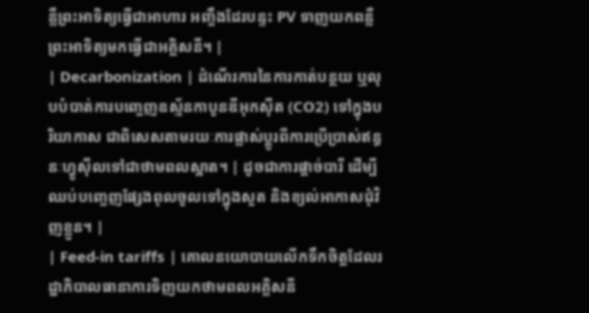ន្លឺព្រះអាទិត្យធ្វើជាអាហារ អញ្ចឹងដែរបន្ទះ PV ទាញយកពន្លឺព្រះអាទិត្យមកធ្វើជាអគ្គិសនី។ |
| Decarbonization | ដំណើរការនៃការកាត់បន្ថយ ឬលុបបំបាត់ការបញ្ចេញឧស្ម័នកាបូនឌីអុកស៊ីត (CO2) ទៅក្នុងបរិយាកាស ជាពិសេសតាមរយៈការផ្លាស់ប្តូរពីការប្រើប្រាស់ឥន្ធនៈហ្វូស៊ីលទៅជាថាមពលស្អាត។ | ដូចជាការផ្តាច់បារី ដើម្បីឈប់បញ្ចេញផ្សែងពុលចូលទៅក្នុងសួត និងខ្យល់អាកាសជុំវិញខ្លួន។ |
| Feed-in tariffs | គោលនយោបាយលើកទឹកចិត្តដែលរដ្ឋាភិបាលធានាការទិញយកថាមពលអគ្គិសនី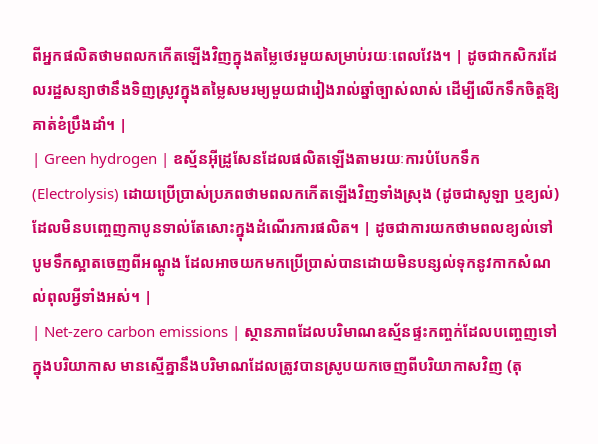ពីអ្នកផលិតថាមពលកកើតឡើងវិញក្នុងតម្លៃថេរមួយសម្រាប់រយៈពេលវែង។ | ដូចជាកសិករដែលរដ្ឋសន្យាថានឹងទិញស្រូវក្នុងតម្លៃសមរម្យមួយជារៀងរាល់ឆ្នាំច្បាស់លាស់ ដើម្បីលើកទឹកចិត្តឱ្យគាត់ខំប្រឹងដាំ។ |
| Green hydrogen | ឧស្ម័នអ៊ីដ្រូសែនដែលផលិតឡើងតាមរយៈការបំបែកទឹក (Electrolysis) ដោយប្រើប្រាស់ប្រភពថាមពលកកើតឡើងវិញទាំងស្រុង (ដូចជាសូឡា ឬខ្យល់) ដែលមិនបញ្ចេញកាបូនទាល់តែសោះក្នុងដំណើរការផលិត។ | ដូចជាការយកថាមពលខ្យល់ទៅបូមទឹកស្អាតចេញពីអណ្តូង ដែលអាចយកមកប្រើប្រាស់បានដោយមិនបន្សល់ទុកនូវកាកសំណល់ពុលអ្វីទាំងអស់។ |
| Net-zero carbon emissions | ស្ថានភាពដែលបរិមាណឧស្ម័នផ្ទះកញ្ចក់ដែលបញ្ចេញទៅក្នុងបរិយាកាស មានស្មើគ្នានឹងបរិមាណដែលត្រូវបានស្រូបយកចេញពីបរិយាកាសវិញ (តុ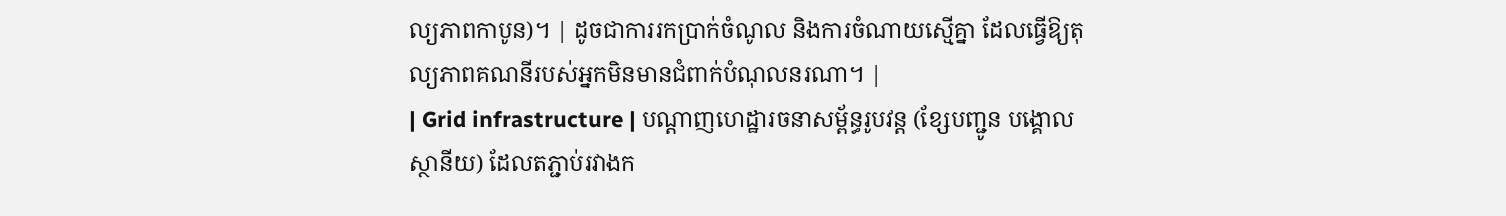ល្យភាពកាបូន)។ | ដូចជាការរកប្រាក់ចំណូល និងការចំណាយស្មើគ្នា ដែលធ្វើឱ្យតុល្យភាពគណនីរបស់អ្នកមិនមានជំពាក់បំណុលនរណា។ |
| Grid infrastructure | បណ្តាញហេដ្ឋារចនាសម្ព័ន្ធរូបវន្ត (ខ្សែបញ្ជូន បង្គោល ស្ថានីយ) ដែលតភ្ជាប់រវាងក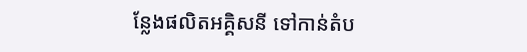ន្លែងផលិតអគ្គិសនី ទៅកាន់តំប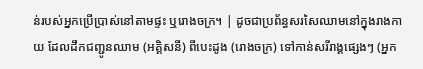ន់របស់អ្នកប្រើប្រាស់នៅតាមផ្ទះ ឬរោងចក្រ។ | ដូចជាប្រព័ន្ធសរសៃឈាមនៅក្នុងរាងកាយ ដែលដឹកជញ្ជូនឈាម (អគ្គិសនី) ពីបេះដូង (រោងចក្រ) ទៅកាន់សរីរាង្គផ្សេងៗ (អ្នក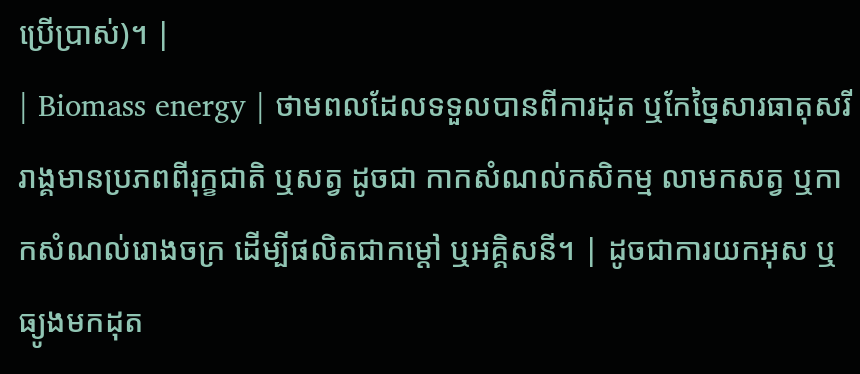ប្រើប្រាស់)។ |
| Biomass energy | ថាមពលដែលទទួលបានពីការដុត ឬកែច្នៃសារធាតុសរីរាង្គមានប្រភពពីរុក្ខជាតិ ឬសត្វ ដូចជា កាកសំណល់កសិកម្ម លាមកសត្វ ឬកាកសំណល់រោងចក្រ ដើម្បីផលិតជាកម្តៅ ឬអគ្គិសនី។ | ដូចជាការយកអុស ឬធ្យូងមកដុត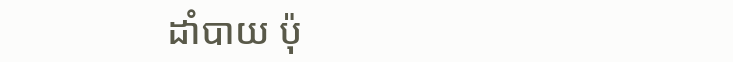ដាំបាយ ប៉ុ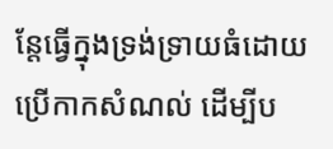ន្តែធ្វើក្នុងទ្រង់ទ្រាយធំដោយប្រើកាកសំណល់ ដើម្បីប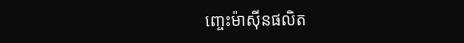ញ្ចេះម៉ាស៊ីនផលិត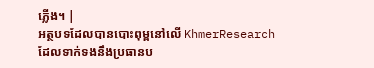ភ្លើង។ |
អត្ថបទដែលបានបោះពុម្ពនៅលើ KhmerResearch ដែលទាក់ទងនឹងប្រធានប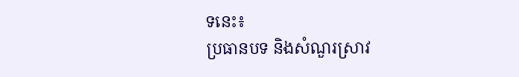ទនេះ៖
ប្រធានបទ និងសំណួរស្រាវ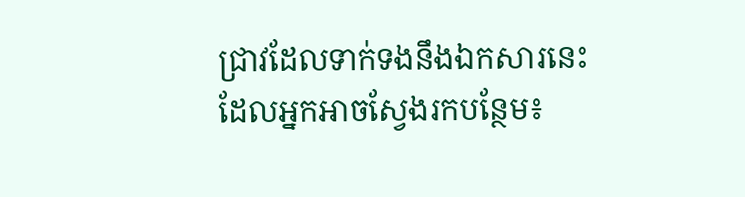ជ្រាវដែលទាក់ទងនឹងឯកសារនេះ ដែលអ្នកអាចស្វែងរកបន្ថែម៖